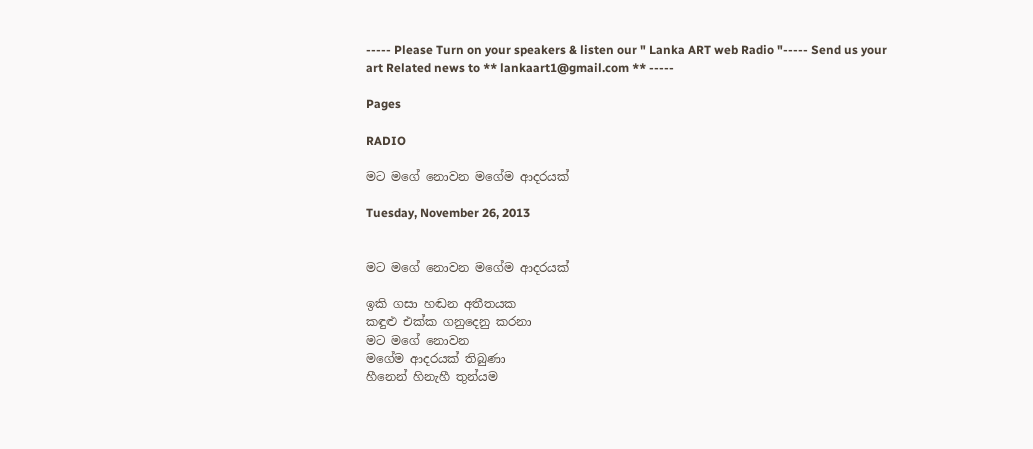----- Please Turn on your speakers & listen our " Lanka ART web Radio "----- Send us your art Related news to ** lankaart1@gmail.com ** -----

Pages

RADIO

මට මගේ නොවන මගේම ආදරයක්

Tuesday, November 26, 2013


මට මගේ නොවන මගේම ආදරයක්

ඉකි ගසා හඬන අතීතයක
කඳුළු එක්ක ගනුදෙනු කරනා
මට මගේ නොවන
මගේම ආදරයක් තිබුණා
හීනෙන් හිනැහී තුන්යම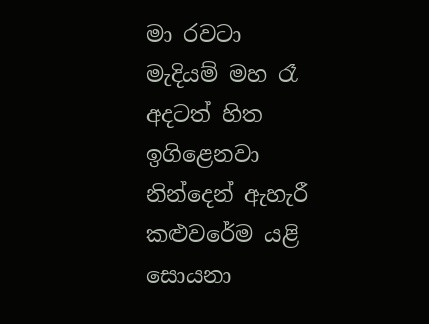මා රවටා
මැදියම් මහ රෑ
අදටත් හිත ඉගිළෙනවා
නින්දෙන් ඇහැරී
කළු‍වරේම යළි සොයනා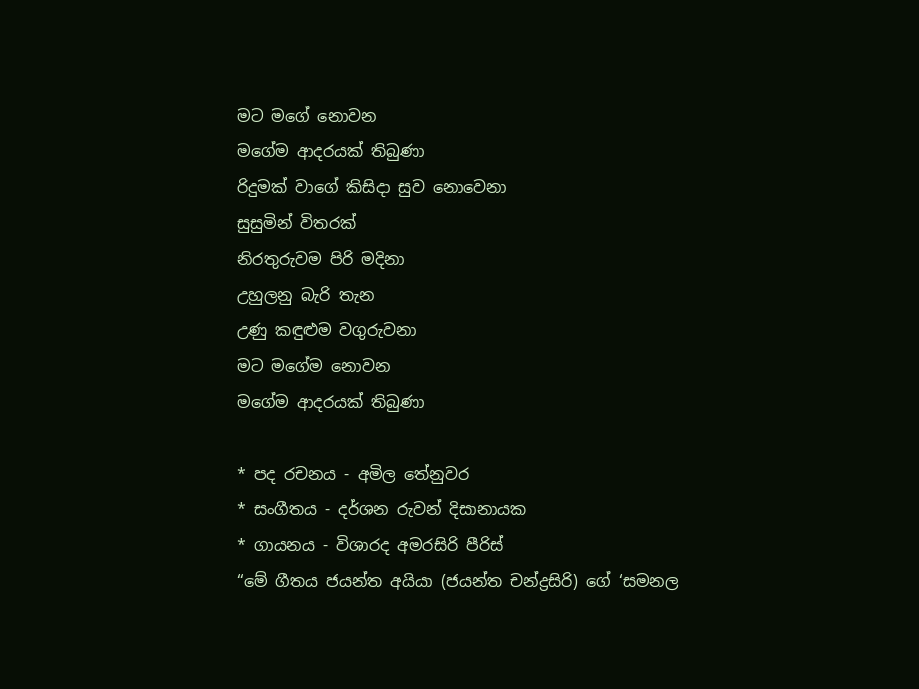මට මගේ නොවන
මගේම ආදරයක් තිබුණා
රිදුමක් වාගේ කිසිදා සුව නොවෙනා
සුසුමින් විතරක්
නිරතුරුවම පිරි මදිනා
උහුලනු බැරි තැන
උණු කඳුළුම වගුරුවනා
මට මගේම නොවන
මගේම ආදරයක් තිබුණා

* පද රචනය - අමිල තේනුවර
* සංගීතය - දර්ශන රුවන් දිසානායක
* ගායනය - විශාරද අමරසිරි පීරිස්
“මේ ගීතය ජයන්ත අයියා (ජයන්ත චන්ද්‍රසිරි) ගේ ‘සමනල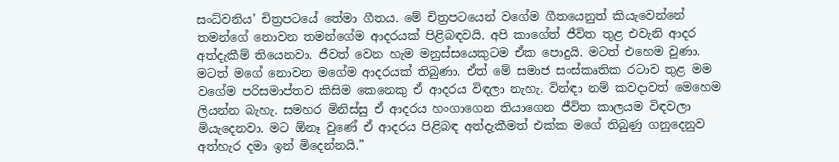සංධ්වනිය’ චිත්‍රපටයේ තේමා ගීතය. මේ චිත්‍රපටයෙන් වගේම ගීතයෙනුත් කියැවෙන්නේ තමන්ගේ නොවන තමන්ගේම ආදරයක් පිළිබඳවයි. අපි කාගේත් ජීවිත තුළ එවැනි ආදර අත්දැකීම් තියෙනවා. ජීවත් වෙන හැම මනුස්සයෙකුටම ඒක පොදුයි. මටත් එහෙම වුණා. මටත් මගේ නොවන මගේම ආදරයක් තිබුණා. ඒත් මේ සමාජ සංස්කෘතික රටාව තුළ මම වගේම පරිසමාප්තව කිසිම කෙනෙකු ඒ ආදරය විඳලා නැහැ. වින්ඳා නම් කවදාවත් මෙහෙම ලියන්න බැහැ. සමහර මිනිස්සු ඒ ආදරය හංගාගෙන තියාගෙන ජීවිත කාලයම විඳවලා මියැදෙනවා. මට ඕනෑ වුණේ ඒ ආදරය පිළිබඳ අත්දැකීමත් එක්ක මගේ තිබුණු ගනුදෙනුව අත්හැර දමා ඉන් මිදෙන්නයි.”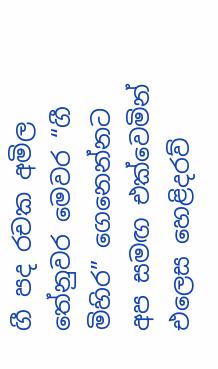ගී පද රචක අමිල තේනුවර මෙවර “ගී මිහිර” ගෙනෙන්නට අප සමඟ එක්වෙමින් එලෙස හෙළිදරව්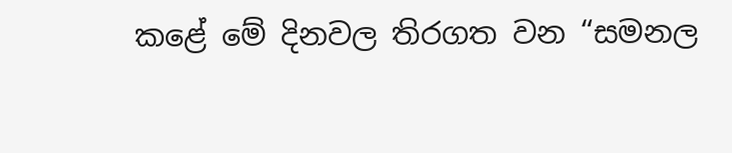කළේ මේ දිනවල තිරගත වන “සමනල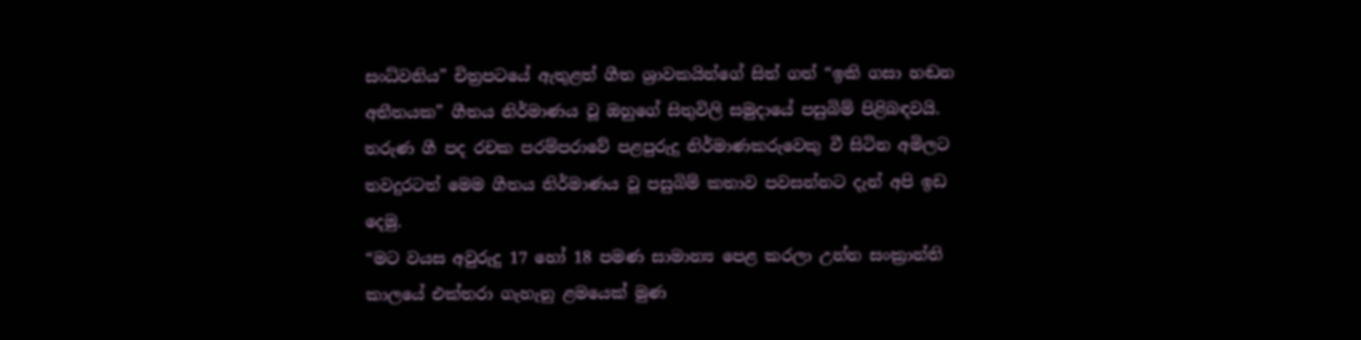සංධ්වනිය” චිත්‍රපටයේ ඇතුළත් ගීත ශ්‍රාවකයින්ගේ සිත් ගත් “ඉකි ගසා හඬන අතීතයක” ගීතය නිර්මාණය වූ ඔහුගේ සිතුවිලි සමුදායේ පසුබිම් පිළිබඳවයි. තරුණ ගී පද රචක පරම්පරාවේ පළපුරුදු නිර්මාණකරුවෙකු වී සිටින අමිලට තවදුරටත් මෙම ගීතය නිර්මාණය වූ පසුබිම් කතාව පවසන්නට දැන් අපි ඉඩ දෙමු.
“මට වයස අවුරුදු 17 හෝ 18 පමණ සාමාන්‍ය පෙළ කරලා උන්න සංක්‍රාන්ති කාලයේ එක්තරා ගැහැනු ළමයෙක් මුණ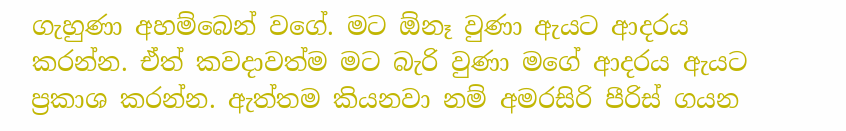ගැහුණා අහම්බෙන් වගේ. මට ඕනෑ වුණා ඇයට ආදරය කරන්න. ඒත් කවදාවත්ම මට බැරි වුණා මගේ ආදරය ඇයට ප්‍රකාශ කරන්න. ඇත්තම කියනවා නම් අමරසිරි පීරිස් ගයන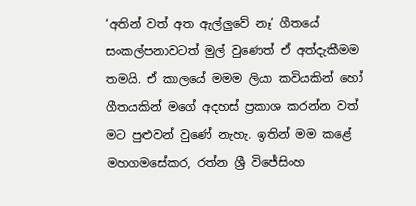‘අතින් වත් අත ඇල්ලුවේ නෑ’ ගීතයේ සංකල්පනාවටත් මුල් වුණෙත් ඒ අත්දැකීමම තමයි. ඒ කාලයේ මමම ලියා කවියකින් හෝ ගීතයකින් මගේ අදහස් ප්‍රකාශ කරන්න වත් මට පුළුවන් වුණේ නැහැ. ඉතින් මම කළේ මහගමසේකර, රත්න ශ්‍රී විජේසිංහ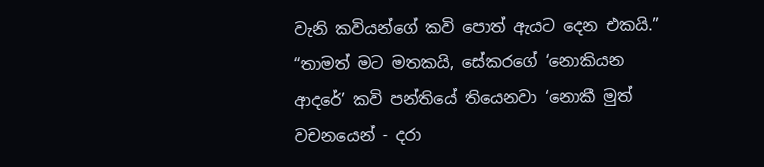වැනි කවියන්ගේ කවි පොත් ඇයට දෙන එකයි.”
“තාමත් මට මතකයි, සේකරගේ ‘නොකියන ආදරේ’ කවි පන්තියේ තියෙනවා ‘නොකී මුත් වචනයෙන් - දරා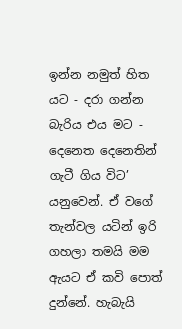ඉන්න නමුත් හිත යට - දරා ගන්න බැරිය එය මට - දෙනෙත දෙනෙතින් ගැටී ගිය විට’ යනුවෙන්. ඒ වගේ තැන්වල යටින් ඉරි ගහලා තමයි මම ඇයට ඒ කවි පොත් දුන්නේ. හැබැයි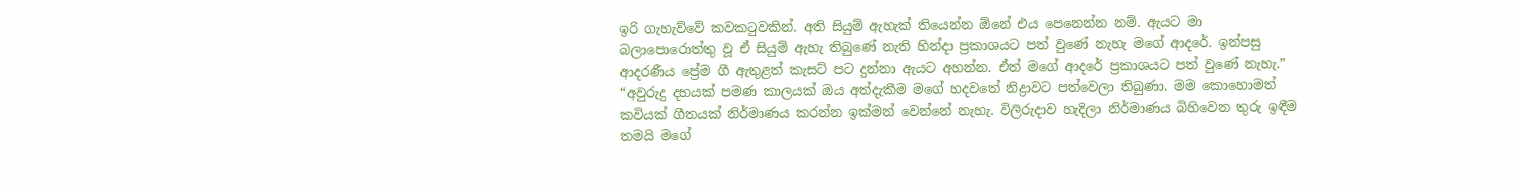ඉරි ගැහැව්වේ කවකටුවකින්. අති සියුම් ඇහැක් තියෙන්න ඕනේ එය පෙනෙන්න නම්. ඇයට මා බලාපොරොත්තු වූ ඒ සියුම් ඇහැ තිබුණේ නැති හින්දා ප්‍රකාශයට පත් වුණේ නැහැ මගේ ආදරේ. ඉන්පසු ආදරණීය ප්‍රේම ගී ඇතුළත් කැසට් පට දුන්නා ඇයට අහන්න. ඒත් මගේ ආදරේ ප්‍රකාශයට පත් වුණේ නැහැ.”
“අවුරුදු දහයක් පමණ කාලයක් ඔය අත්දැකීම මගේ හදවතේ නිද්‍රාවට පත්වෙලා තිබුණා. මම කොහොමත් කවියක් ගීතයක් නිර්මාණය කරන්න ඉක්මන් වෙන්නේ නැහැ. විලිරුදාව හැදිලා නිර්මාණය බිහිවෙන තුරු ඉඳීම තමයි මගේ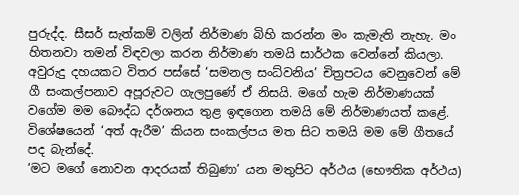පුරුද්ද. සීසර් සැත්කම් වලින් නිර්මාණ බිහි කරන්න මං කැමැති නැහැ. මං හිතනවා තමන් විඳවලා කරන නිර්මාණ තමයි සාර්ථක වෙන්නේ කියලා. අවුරුදු දහයකට විතර පස්සේ ‘සමනල සංධ්වනිය’ චිත්‍රපටය වෙනුවෙන් මේ ගී සංකල්පනාව අපූරුවට ගැලපුණේ ඒ නිසයි. මගේ හැම නිර්මාණයක් වගේම මම බෞද්ධ දර්ශනය තුළ ඉඳගෙන තමයි මේ නිර්මාණයත් කළේ. විශේ‍ෂයෙන් ‘අත් ඇරීම’ කියන සංකල්පය මත සිට තමයි මම මේ ගීතයේ පද බැන්දේ.
‘මට මගේ නොවන ආදරයක් තිබුණා’ යන මතුපිට අර්ථය (භෞතික අර්ථය)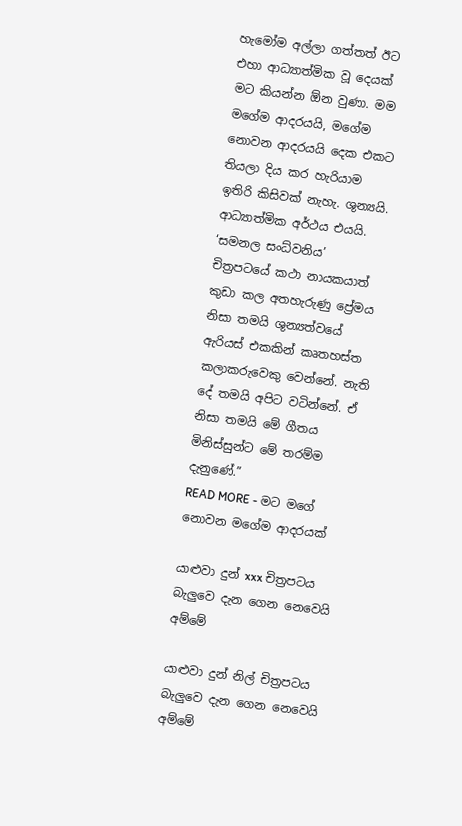හැමෝම අල්ලා ගත්තත් ඊට එහා ආධ්‍යාත්මික වූ දෙයක් මට කියන්න ඕන වුණා. මම මගේම ආදරයයි, මගේම නොවන ආදරයයි දෙක එකට තියලා දිය කර හැරියාම ඉතිරි කිසිවක් නැහැ. ශුන්‍යයි. ආධ්‍යාත්මික අර්ථය එයයි. ‘සමනල සංධ්වනිය’ චිත්‍රපටයේ කථා නායකයාත් කුඩා කල අතහැරුණු ප්‍රේමය නිසා තමයි ශුන්‍යත්වයේ ඇරියස් එකකින් කෘතහස්ත කලාකරුවෙකු වෙන්නේ. නැති දේ තමයි අපිට වටින්නේ. ඒ නිසා තමයි මේ ගීතය මිනිස්සුන්ට මේ තරම්ම දැනුණේ.”
READ MORE - මට මගේ නොවන මගේම ආදරයක්

යාළුවා දුන් xxx චිත්‍රපටය බැලුවෙ දැන ගෙන නෙවෙයි අම්මේ

යාළුවා දුන් නිල් චිත්‍රපටය බැලුවෙ දැන ගෙන නෙවෙයි අම්මේ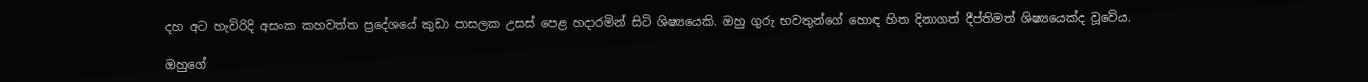දහ අට හැවිරිදි අසංක කහවත්ත ප්‍රදේශයේ කුඩා පාසලක උසස් පෙළ හදාරමින් සිටි ශිෂ්‍යයෙකි. ඔහු ගුරු භවතුන්ගේ හොඳ හිත දිනාගත් දීප්තිමත් ශිෂ්‍යයෙක්ද වූවේය.

ඔහුගේ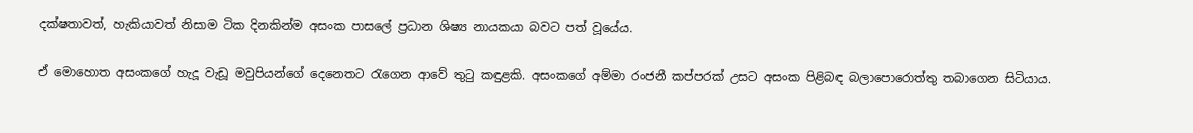දක්ෂතාවත්, හැකියාවත් නිසාම ටික දිනකින්ම අසංක පාසලේ ප්‍රධාන ශිෂ්‍ය නායකයා බවට පත් වූයේය.

ඒ මොහොත අසංකගේ හැදූ වැඩූ මවුපියන්ගේ දෙනෙතට රැගෙන ආවේ තුටු කඳුළකි. අසංකගේ අම්මා රංජනී කප්පරක් උසට අසංක පිළිබඳ බලාපොරොත්තු තබාගෙන සිටියාය.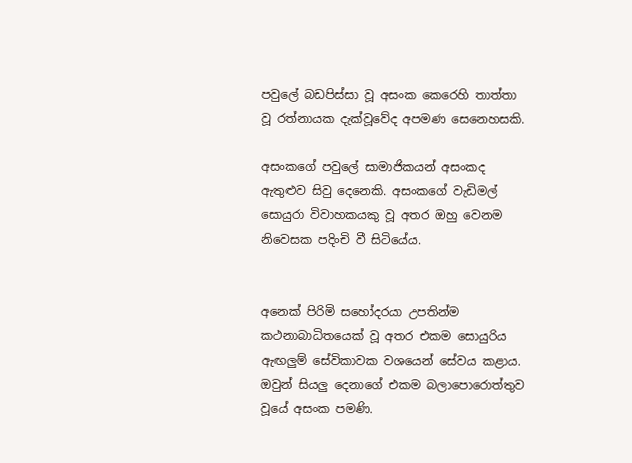පවුලේ බඩපිස්සා වූ අසංක කෙරෙහි තාත්තා වූ රත්නායක දැක්වූවේද අපමණ සෙනෙහසකි.

අසංකගේ පවුලේ සාමාජිකයන් අසංකද ඇතුළුව සිවු දෙනෙකි. අසංකගේ වැඩිමල් සොයුරා විවාහකයකු වූ අතර ඔහු වෙනම නිවෙසක පදිංචි වී සිටියේය.


අනෙක් පිරිමි සහෝදරයා උපතින්ම කථනාබාධිතයෙක් වූ අතර එකම සොයුරිය ඇඟලුම් සේවිකාවක වශයෙන් සේවය කළාය. ඔවුන් සියලු දෙනාගේ එකම බලාපොරොත්තුව වූයේ අසංක පමණි.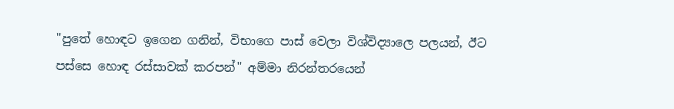"පුතේ හොඳට ඉගෙන ගනින්, විභාගෙ පාස් වෙලා විශ්විද්‍යාලෙ පලයන්, ඊට පස්සෙ හොඳ රස්සාවක් කරපන්" අම්මා නිරන්තරයෙන්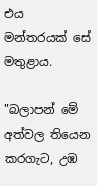එය මන්තරයක් සේ මතුළාය.

"බලාපන් මේ අත්වල තියෙන කරගැට, උඹ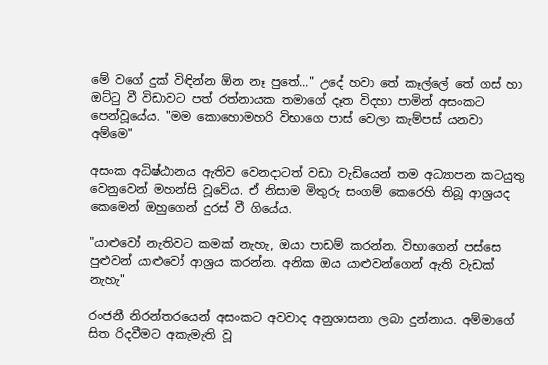මේ වගේ දුක් විඳින්න ඕන නෑ පුතේ..." උදේ හවා තේ කෑල්ලේ තේ ගස් හා ඔට්ටු වී විඩාවට පත් රත්නායක තමාගේ දෑත විදහා පාමින් අසංකට පෙන්වූයේය. "මම කොහොමහරි විභාගෙ පාස් වෙලා කැම්පස් යනවා අම්මෙ"

අසංක අධිෂ්ඨානය ඇතිව වෙනදාටත් වඩා වැඩියෙන් තම අධ්‍යාපන කටයුතු වෙනුවෙන් මහන්සි වූවේය. ඒ නිසාම මිතුරු සංගම් කෙරෙහි තිබූ ආශ්‍රයද කෙමෙන් ඔහුගෙන් දුරස් වී ගියේය.

"යාළුවෝ නැතිවට කමක් නැහැ, ඔයා පාඩම් කරන්න. විභාගෙන් පස්සෙ පුළුවන් යාළුවෝ ආශ්‍රය කරන්න. අනික ඔය යාළුවන්ගෙන් ඇති වැඩක් නැහැ"

රංජනී නිරන්තරයෙන් අසංකට අවවාද අනුශාසනා ලබා දුන්නාය. අම්මාගේ සිත රිදවීමට අකැමැති වූ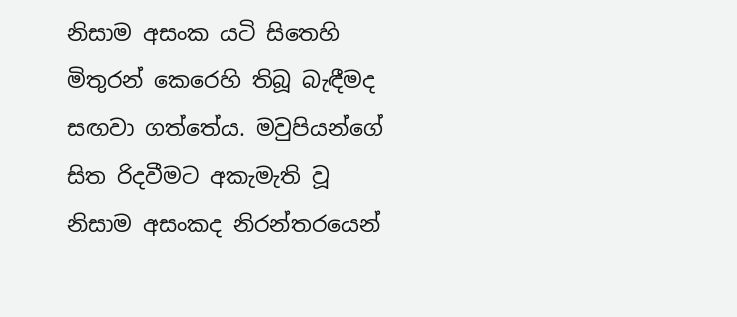නිසාම අසංක යටි සිතෙහි මිතුරන් කෙරෙහි තිබූ බැඳීමද සඟවා ගත්තේය. මවුපියන්ගේ සිත රිදවීමට අකැමැති වූ නිසාම අසංකද නිරන්තරයෙන්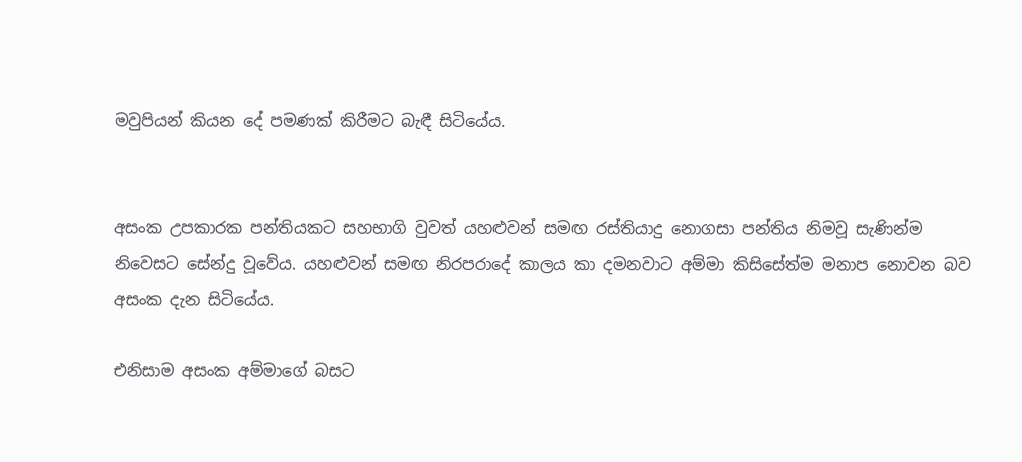මවුපියන් කියන දේ පමණක් කිරීමට බැඳී සිටියේය.


අසංක උපකාරක පන්තියකට සහභාගි වුවත් යහළුවන් සමඟ රස්තියාදු නොගසා පන්තිය නිමවූ සැණින්ම නිවෙසට සේන්දු වූවේය. යහළුවන් සමඟ නිරපරාදේ කාලය කා දමනවාට අම්මා කිසිසේත්ම මනාප නොවන බව අසංක දැන සිටියේය.

එනිසාම අසංක අම්මාගේ බසට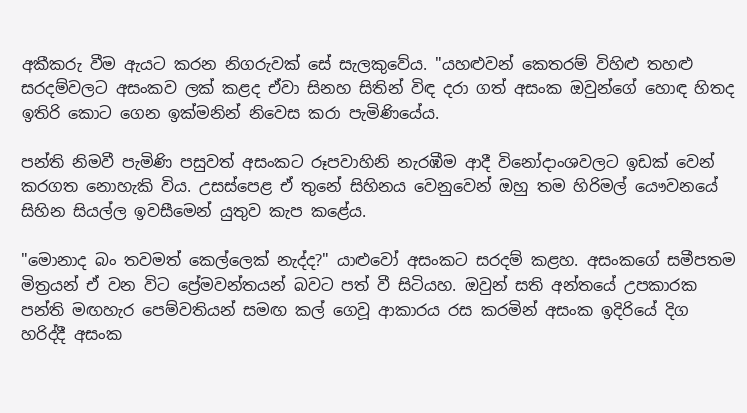අකීකරු වීම ඇයට කරන නිගරුවක් සේ සැලකුවේය. "යහළුවන් කෙතරම් විහිළු තහළු සරදම්වලට අසංකව ලක් කළද ඒවා සිනහ සිතින් විඳ දරා ගත් අසංක ඔවුන්ගේ හොඳ හිතද ඉතිරි කොට ගෙන ඉක්මනින් නිවෙස කරා පැමිණියේය.

පන්ති නිමවී පැමිණි පසුවත් අසංකට රූපවාහිනි නැරඹීම ආදී විනෝදාංශවලට ඉඩක් වෙන් කරගත නොහැකි විය. උසස්පෙළ ඒ තුනේ සිහිනය වෙනුවෙන් ඔහු තම හිරිමල් යෞවනයේ සිහින සියල්ල ඉවසීමෙන් යුතුව කැප කළේය.

"මොනාද බං තවමත් කෙල්ලෙක් නැද්ද?" යාළුවෝ අසංකට සරදම් කළහ. අසංකගේ සමීපතම මිත්‍රයන් ඒ වන විට ප්‍රේමවන්තයන් බවට පත් වී සිටියහ. ඔවුන් සති අන්තයේ උපකාරක පන්ති මඟහැර පෙම්වතියන් සමඟ කල් ගෙවූ ආකාරය රස කරමින් අසංක ඉදිරියේ දිග හරිද්දී අසංක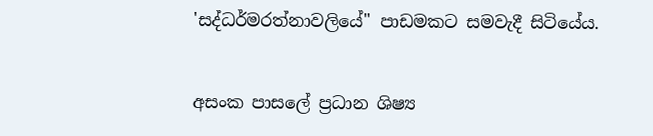'සද්ධර්මරත්නාවලියේ" පාඩමකට සමවැදී සිටියේය.


අසංක පාසලේ ප්‍රධාන ශිෂ්‍ය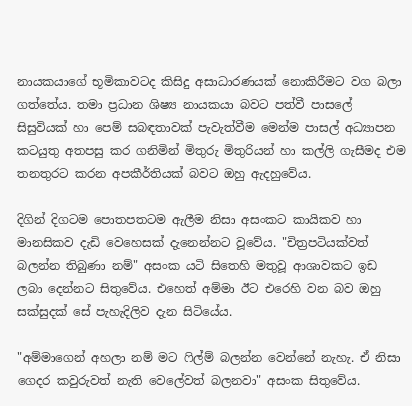නායකයාගේ භූමිකාවටද කිසිදු අසාධාරණයක් නොකිරීමට වග බලා ගත්තේය. තමා ප්‍රධාන ශිෂ්‍ය නායකයා බවට පත්වී පාසලේ සිසුවියක් හා පෙම් සබඳතාවක් පැවැත්වීම මෙන්ම පාසල් අධ්‍යාපන කටයුතු අතපසු කර ගනිමින් මිතුරු මිතුරියන් හා කල්ලි ගැසීමද එම තනතුරට කරන අපකීර්තියක් බවට ඔහු ඇදහුවේය.

දිගින් දිගටම පොතපතටම ඇලීම නිසා අසංකට කායිකව හා මානසිකව දැඩි වෙහෙසක් දැනෙන්නට වූවේය. "චිත්‍රපටියක්වත් බලන්න තිබුණා නම්" අසංක යටි සිතෙහි මතුවූ ආශාවකට ඉඩ ලබා දෙන්නට සිතුවේය. එහෙත් අම්මා ඊට එරෙහි වන බව ඔහු සක්සුදක් සේ පැහැදිලිව දැන සිටියේය.

"අම්මාගෙන් අහලා නම් මට ෆිල්ම් බලන්න වෙන්නේ නැහැ. ඒ නිසා ගෙදර කවුරුවත් නැති වෙලේවත් බලනවා" අසංක සිතුවේය.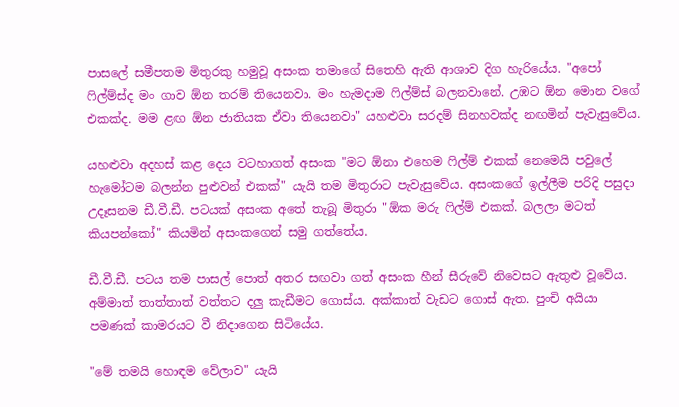පාසලේ සමීපතම මිතුරකු හමුවූ අසංක තමාගේ සිතෙහි ඇති ආශාව දිග හැරියේය. "අපෝ ෆිල්ම්ස්ද මං ගාව ඕන තරම් තියෙනවා. මං හැමදාම ෆිල්ම්ස් බලනවානේ. උඹට ඕන මොන වගේ එකක්ද. මම ළඟ ඕන ජාතියක ඒවා තියෙනවා" යහළුවා සරදම් සිනහවක්ද නඟමින් පැවැසුවේය.

යහළුවා අදහස් කළ දෙය වටහාගත් අසංක "මට ඕනා එහෙම ෆිල්ම් එකක් නෙමෙයි පවුලේ හැමෝටම බලන්න පුළුවන් එකක්" යැයි තම මිතුරාට පැවැසුවේය. අසංකගේ ඉල්ලීම පරිදි පසුදා උදෑසනම ඩී.වී.ඩී. පටයක් අසංක අතේ තැබූ මිතුරා "ඕක මරු ෆිල්ම් එකක්. බලලා මටත් කියපන්කෝ" කියමින් අසංකගෙන් සමු ගත්තේය.

ඩී.වී.ඩී. පටය තම පාසල් පොත් අතර සඟවා ගත් අසංක හීන් සීරුවේ නිවෙසට ඇතුළු වූවේය. අම්මාත් තාත්තාත් වත්තට දලු කැඩීමට ගොස්ය. අක්කාත් වැඩට ගොස් ඇත. පුංචි අයියා පමණක් කාමරයට වී නිදාගෙන සිටියේය.

"මේ තමයි හොඳම වේලාව" යැයි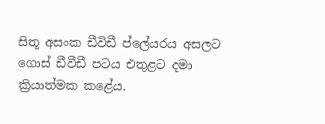සිතූ අසංක ඩීවිඩී ප්ලේයරය අසලට ගොස් ඩීවීඩී පටය එතුළට දමා ක්‍රියාත්මක කළේය.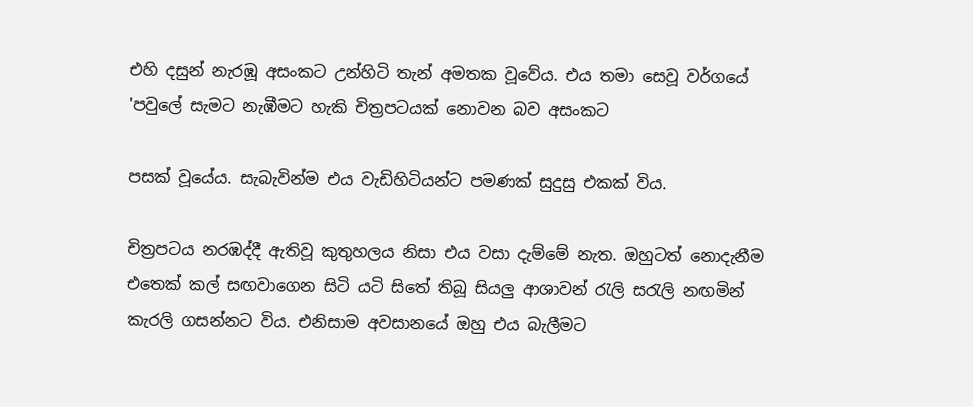එහි දසුන් නැරඹූ අසංකට උන්හිටි තැන් අමතක වූවේය. එය තමා සෙවූ වර්ගයේ 'පවුලේ සැමට නැඹීමට හැකි චිත්‍රපටයක් නොවන බව අසංකට

පසක් වූයේය. සැබැවින්ම එය වැඩිහිටියන්ට පමණක් සුදුසු එකක් විය.

චිත්‍රපටය නරඹද්දී ඇතිවූ කුතුහලය නිසා එය වසා දැම්මේ නැත. ඔහුටත් නොදැනීම එතෙක් කල් සඟවාගෙන සිටි යටි සිතේ තිබූ සියලු ආශාවන් රැලි සරැලි නඟමින් කැරලි ගසන්නට විය. එනිසාම අවසානයේ ඔහු එය බැලීමට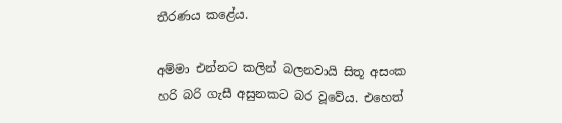තීරණය කළේය.

අම්මා එන්නට කලින් බලනවායි සිතූ අසංක හරි බරි ගැසී අසුනකට බර වූවේය. එහෙත්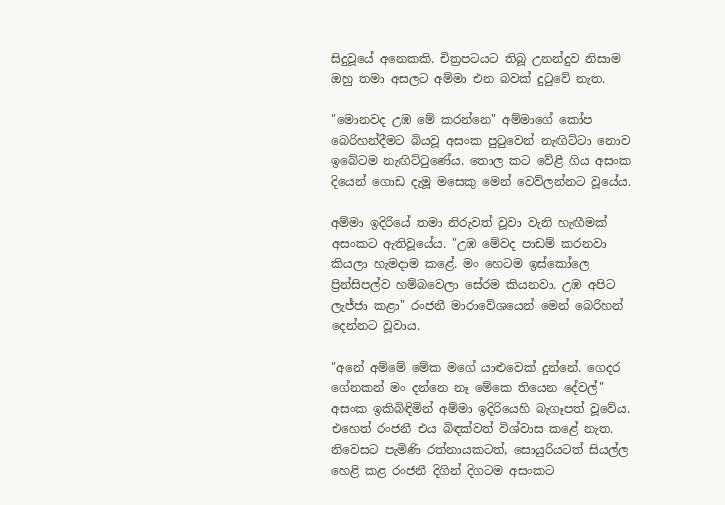සිදුවූයේ අනෙකකි. චිත්‍රපටයට තිබූ උනන්දුව නිසාම ඔහු තමා අසලට අම්මා එන බවක් දුටුවේ නැත.

"මොනවද උඹ මේ කරන්නෙ" අම්මාගේ කෝප බෙරිහන්දීමට බියවූ අසංක පුටුවෙන් නැඟිට්ටා නොව ඉබේටම නැඟිට්ටුණේය. තොල කට වේළී ගිය අසංක දියෙන් ගොඩ දැමූ මසෙකු මෙන් වෙව්ලන්නට වූයේය.

අම්මා ඉදිරියේ තමා නිරුවත් වූවා වැනි හැඟීමක් අසංකට ඇතිවූයේය. "උඹ මේවද පාඩම් කරනවා කියලා හැමදාම කළේ. මං හෙටම ඉස්කෝලෙ ප්‍රින්සිපල්ව හම්බවෙලා සේරම කියනවා. උඹ අපිට ලැජ්ජා කළා" රංජනී මාරාවේශයෙන් මෙන් බෙරිහන් දෙන්නට වූවාය.

"අනේ අම්මේ මේක මගේ යාළුවෙක් දුන්නේ. ගෙදර ගේනකන් මං දන්නෙ නෑ මේකෙ තියෙන දේවල්" අසංක ඉකිබිඳිමින් අම්මා ඉදිරියෙහි බැගෑපත් වූවේය. එහෙත් රංජනී එය බිඳක්වත් විශ්වාස කළේ නැත. නිවෙසට පැමිණි රත්නායකටත්, සොයුරියටත් සියල්ල හෙළි කළ රංජනී දිගින් දිගටම අසංකට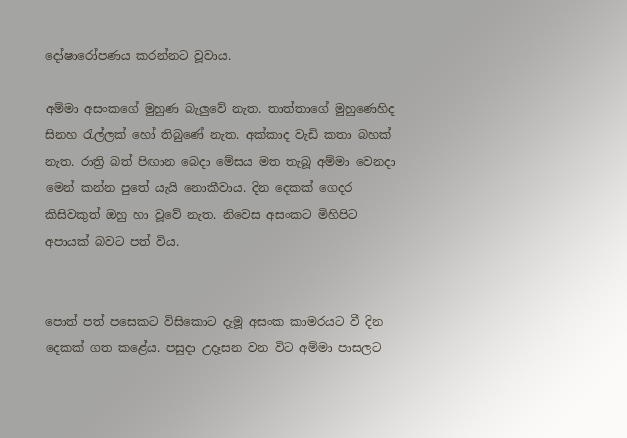දෝෂාරෝපණය කරන්නට වූවාය.

අම්මා අසංකගේ මුහුණ බැලුවේ නැත. තාත්තාගේ මුහුණෙහිද සිනහ රැල්ලක් හෝ තිබුණේ නැත. අක්කාද වැඩි කතා බහක් නැත. රාත්‍රි බත් පිඟාන බෙදා මේසය මත තැබූ අම්මා වෙනදා මෙන් කන්න පුතේ යැයි නොකීවාය. දින දෙකක් ගෙදර කිසිවකුත් ඔහු හා වූවේ නැත. නිවෙස අසංකට මිහිපිට අපායක් බවට පත් විය.


පොත් පත් පසෙකට විසිකොට දැමූ අසංක කාමරයට වී දින දෙකක් ගත කළේය. පසුදා උදෑසන වන විට අම්මා පාසලට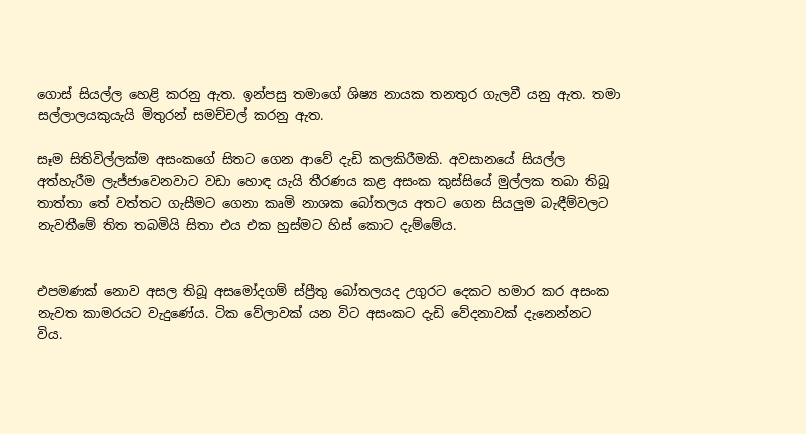ගොස් සියල්ල හෙළි කරනු ඇත. ඉන්පසු තමාගේ ශිෂ්‍ය නායක තනතුර ගැලවී යනු ඇත. තමා සල්ලාලයකුයැයි මිතුරන් සමච්චල් කරනු ඇත.

සෑම සිතිවිල්ලක්ම අසංකගේ සිතට ගෙන ආවේ දැඩි කලකිරීමකි. අවසානයේ සියල්ල අත්හැරීම ලැජ්ජාවෙනවාට වඩා හොඳ යැයි තීරණය කළ අසංක කුස්සියේ මුල්ලක තබා තිබූ තාත්තා තේ වත්තට ගැසීමට ගෙනා කෘමි නාශක බෝතලය අතට ගෙන සියලුම බැඳීම්වලට නැවතීමේ තිත තබමියි සිතා එය එක හුස්මට හිස් කොට දැම්මේය.


එපමණක් නොව අසල තිබූ අසමෝදගම් ස්ප්‍රීතු බෝතලයද උගුරට දෙකට හමාර කර අසංක නැවත කාමරයට වැදුණේය. ටික වේලාවක් යන විට අසංකට දැඩි වේදනාවක් දැනෙන්නට විය.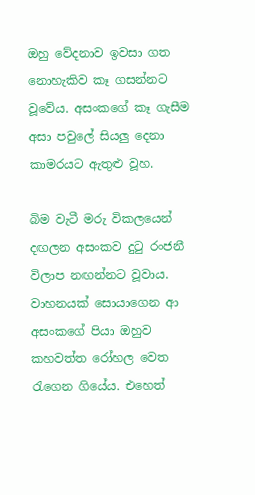ඔහු වේදනාව ඉවසා ගත නොහැකිව කෑ ගසන්නට වූවේය. අසංකගේ කෑ ගැසීම අසා පවුලේ සියලු දෙනා කාමරයට ඇතුළු වූහ.

බිම වැටී මරු විකලයෙන් දඟලන අසංකව දුටු රංජනී විලාප නඟන්නට වූවාය. වාහනයක් සොයාගෙන ආ අසංකගේ පියා ඔහුව කහවත්ත රෝහල වෙත රැගෙන ගියේය. එහෙත්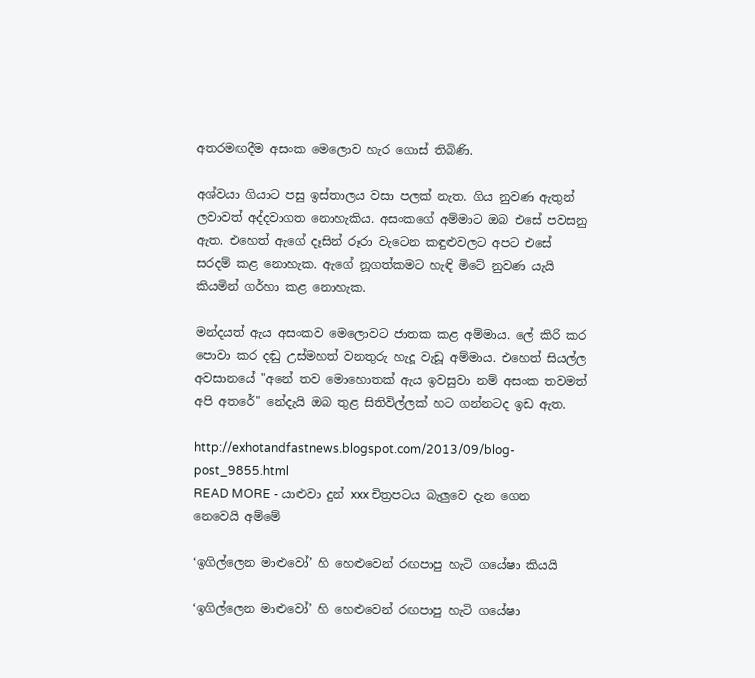අතරමඟදීම අසංක මෙලොව හැර ගොස් තිබිණි.

අශ්වයා ගියාට පසු ඉස්තාලය වසා පලක් නැත. ගිය නුවණ ඇතුන් ලවාවත් අද්දවාගත නොහැකිය. අසංකගේ අම්මාට ඔබ එසේ පවසනු ඇත. එහෙත් ඇගේ දෑසින් රූරා වැටෙන කඳුළුවලට අපට එසේ සරදම් කළ නොහැක. ඇගේ නූගත්කමට හැඳි මිටේ නුවණ යැයි කියමින් ගර්හා කළ නොහැක.

මන්දයත් ඇය අසංකව මෙලොවට ජාතක කළ අම්මාය. ලේ කිරි කර පොවා කර දඬු උස්මහත් වනතුරු හැදූ වැඩූ අම්මාය. එහෙත් සියල්ල අවසානයේ "අනේ තව මොහොතක් ඇය ඉවසුවා නම් අසංක තවමත් අපි අතරේ" නේදැයි ඔබ තුළ සිතිවිල්ලක් හට ගන්නටද ඉඩ ඇත.

http://exhotandfastnews.blogspot.com/2013/09/blog-post_9855.html
READ MORE - යාළුවා දුන් xxx චිත්‍රපටය බැලුවෙ දැන ගෙන නෙවෙයි අම්මේ

‘ඉගිල්ලෙන මාළුවෝ’ හි හෙළුවෙන් රඟපාපු හැටි ගයේෂා කියයි

‘ඉගිල්ලෙන මාළුවෝ’ හි හෙළුවෙන් රඟපාපු හැටි ගයේෂා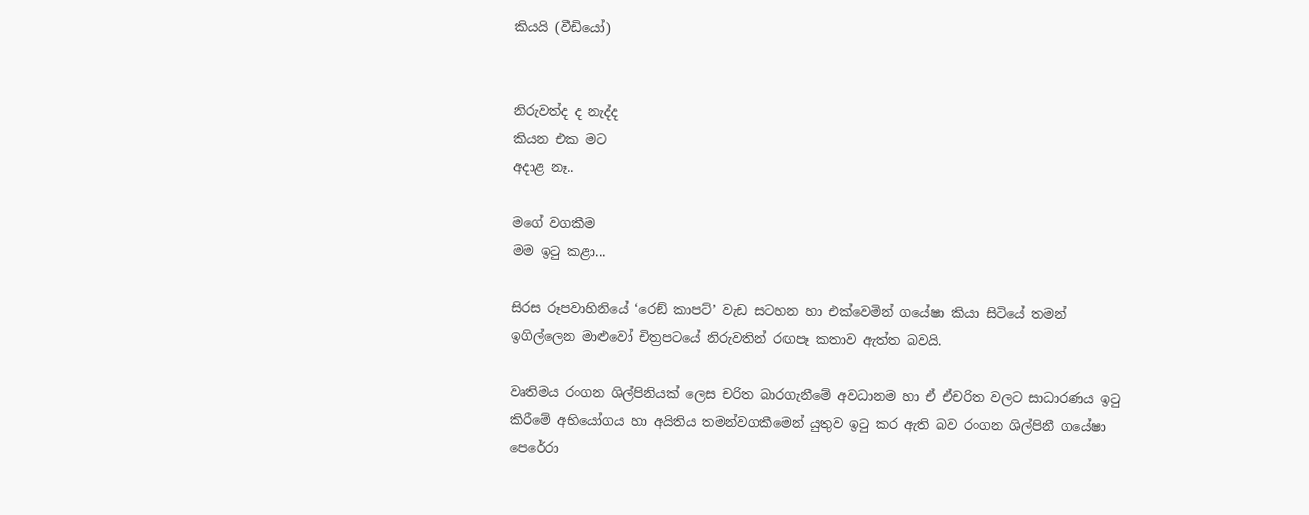කියයි (වීඩියෝ)


නිරුවත්ද ද නැද්ද
කියන එක මට
අදාළ නෑ..

මගේ වගකීම
මම ඉටු කළා...

සිරස රූපවාහිනියේ ‘රෙඞ් කාපට්’ වැඩ සටහන හා එක්වෙමින් ගයේෂා කියා සිටියේ තමන් ඉගිල්ලෙන මාළුවෝ චිත්‍රපටයේ නිරුවතින් රඟපෑ කතාව ඇත්ත බවයි.

වෘතිමය රංගන ශිල්පිනියක් ලෙස චරිත බාරගැනීමේ අවධානම හා ඒ ඒචරිත වලට සාධාරණය ඉටු කිරීමේ අභියෝගය හා අයිතිය තමන්වගකීමෙන් යුතුව ඉටු කර ඇති බව රංගන ශිල්පිනී ගයේෂා පෙරේරා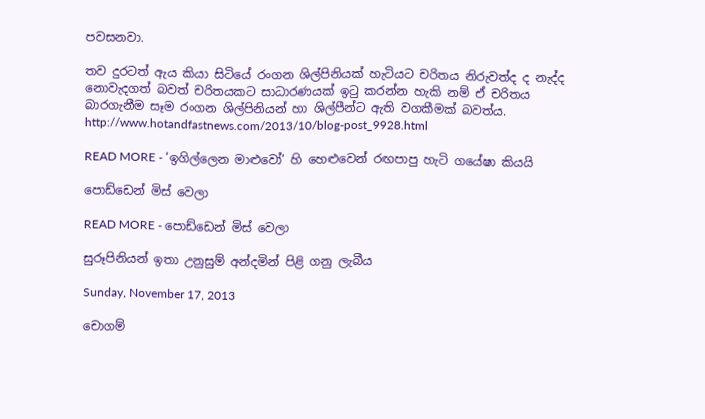පවසනවා.

තව දුරටත් ඇය කියා සිටියේ රංගන ශිල්පිනියක් හැටියට චරිතය නිරුවත්ද ද නැද්ද නොවැදගත් බවත් චරිතයකට සාධාරණයක් ඉටු කරන්න හැකි නම් ඒ චරිතය බාරගැනීම සෑම රංගන ශිල්පිනියන් හා ශිල්පීන්ට ඇති වගකීමක් බවත්ය.
http://www.hotandfastnews.com/2013/10/blog-post_9928.html

READ MORE - ‘ඉගිල්ලෙන මාළුවෝ’ හි හෙළුවෙන් රඟපාපු හැටි ගයේෂා කියයි

පොඩ්ඩෙන් මිස් වෙලා

READ MORE - පොඩ්ඩෙන් මිස් වෙලා

සුරූපිනියන් ඉතා උනුසුම් අන්දමින් පිළි ගනු ලැබීය

Sunday, November 17, 2013

චොගම්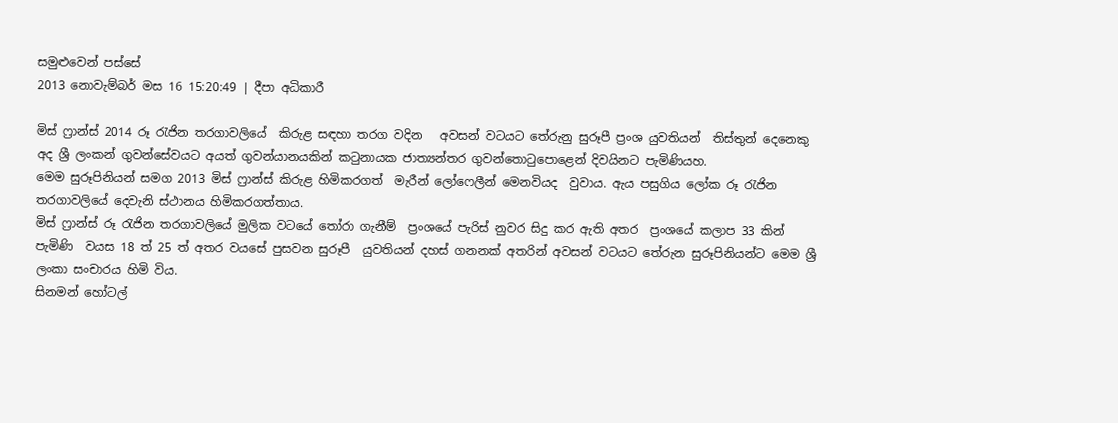සමුළුවෙන් පස්සේ
2013 නොවැම්බර් මස 16 15:20:49 | දීපා අධිකාරී

මිස් ෆ්‍රාන්ස් 2014 රූ රැජින තරගාවලියේ  කිරුළ සඳහා තරග වදින   අවසන් වටයට තේරුනු සුරූපී ප්‍රංශ යුවතියන්  තිස්තුන් දෙනෙකු  අද ශ්‍රී ලංකන් ගුවන්සේවයට අයත් ගුවන්යානයකින් කටුනායක ජාත්‍යන්තර ගුවන්තොටුපොළෙන් දිවයිනට පැමිණියහ.
මෙම සුරූපිනියන් සමග 2013 මිස් ෆ්‍රාන්ස් කිරුළ හිමිකරගත්  මැරීන් ලෝෆෙලීන් මෙනවියද  වුවාය. ඇය පසුගිය ලෝක රූ රැජින තරගාවලියේ දෙවැනි ස්ථානය හිමිකරගත්තාය.
මිස් ෆ්‍රාන්ස් රූ රැජින තරගාවලියේ මුලික වටයේ තෝරා ගැනීම්  ප්‍රංශයේ පැරිස් නුවර සිදු කර ඇති අතර  ප්‍රංශයේ කලාප 33 කින් පැමිණි  වයස 18 ත් 25 ත් අතර වයසේ පුසවන සුරූපී  යුවතියන් දහස් ගනනක් අතරින් අවසන් වටයට තේරුන සුරූපිනියන්ට මෙම ශ්‍රී ලංකා සංචාරය හිමි විය.
සිනමන් හෝටල්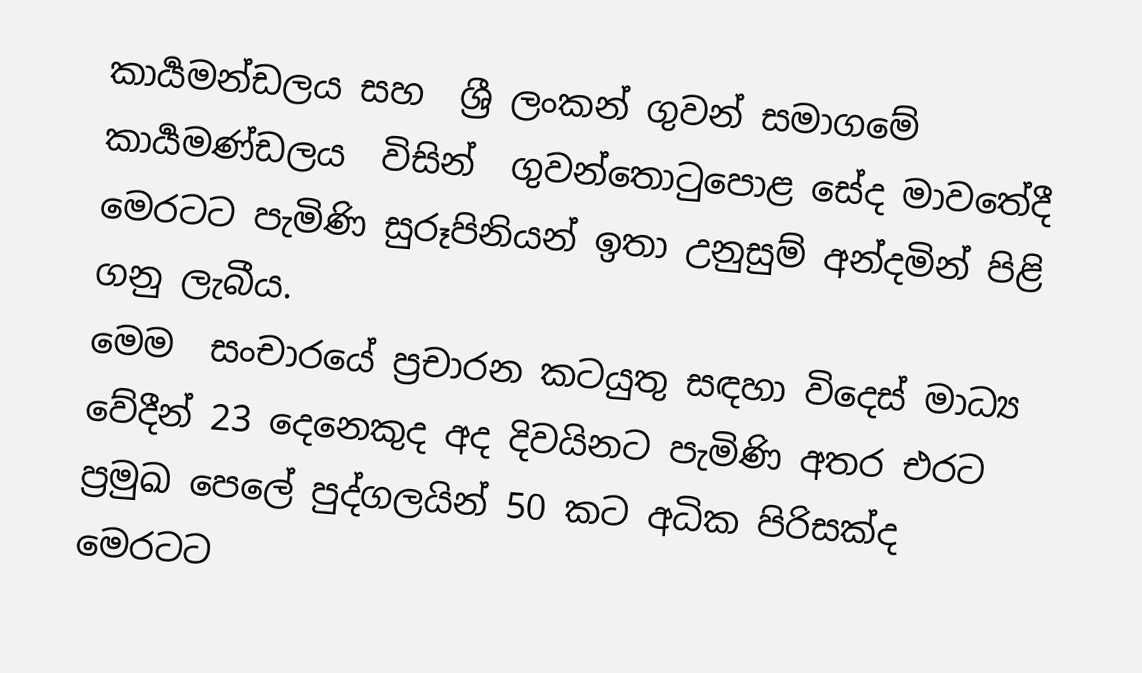කාර්‍යමන්ඩලය සහ  ශ්‍රී ලංකන් ගුවන් සමාගමේ කාර්‍යමණ්ඩලය  විසින්  ගුවන්තොටුපොළ සේද මාවතේදී මෙරටට පැමිණි සුරූපිනියන් ඉතා උනුසුම් අන්දමින් පිළි ගනු ලැබීය.
මෙම  සංචාරයේ ප්‍රචාරන කටයුතු සඳහා විදෙස් මාධ්‍ය වේදීන් 23 දෙනෙකුද අද දිවයිනට පැමිණි අතර එරට ප්‍රමුඛ පෙලේ පුද්ගලයින් 50 කට අධික පිරිසක්ද  මෙරටට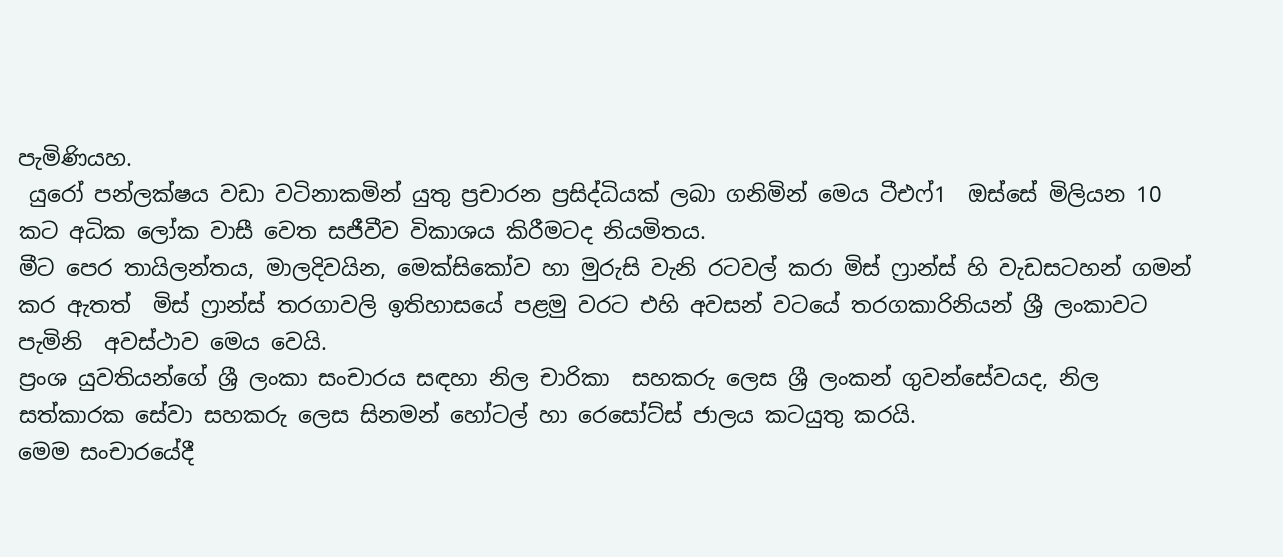පැමිණියහ.
 යුරෝ පන්ලක්ෂය වඩා වටිනාකමින් යුතු ප්‍රචාරන ප්‍රසිද්ධියක් ලබා ගනිමින් මෙය ටීඑෆ්1  ඔස්සේ මිලියන 10 කට අධික ලෝක වාසී වෙත සජීවීව විකාශය කිරීමටද නියමිතය.
මීට පෙර තායිලන්තය, මාලදිවයින, මෙක්සිකෝව හා මුරුසි වැනි රටවල් කරා මිස් ෆ්‍රාන්ස් හි වැඩසටහන් ගමන් කර ඇතත්  මිස් ෆ්‍රාන්ස් තරගාවලි ඉතිහාසයේ පළමු වරට එහි අවසන් වටයේ තරගකාරිනියන් ශ්‍රී ලංකාවට පැමිනි  අවස්ථාව මෙය වෙයි.
ප්‍රංශ යුවතියන්ගේ ශ්‍රී ලංකා සංචාරය සඳහා නිල චාරිකා  සහකරු ලෙස ශ්‍රී ලංකන් ගුවන්සේවයද, නිල සත්කාරක සේවා සහකරු ලෙස සිනමන් හෝටල් හා රෙසෝට්ස් ජාලය කටයුතු කරයි.
මෙම සංචාරයේදී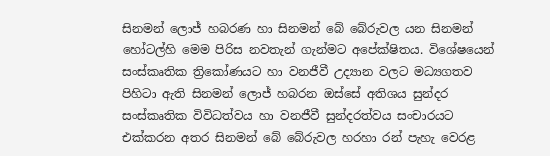සිනමන් ලොජ් හබරණ හා සිනමන් බේ බේරුවල යන සිනමන් හෝටල්හි මෙම පිරිස නවතැන් ගැන්මට අපේක්ෂිතය. විශේෂයෙන් සංස්කෘතික ත්‍රිකෝණයට හා වනජීවී උද්‍යාන වලට මධ්‍යගතව පිහිටා ඇති සිනමන් ලොජ් හබරන ඔස්සේ අතිශය සුන්දර සංස්කෘතික විවිධත්වය හා වනජීවී සුන්දරත්වය සංචාරයට එක්කරන අතර සිනමන් බේ බේරුවල හරහා රන් පැහැ වෙරළ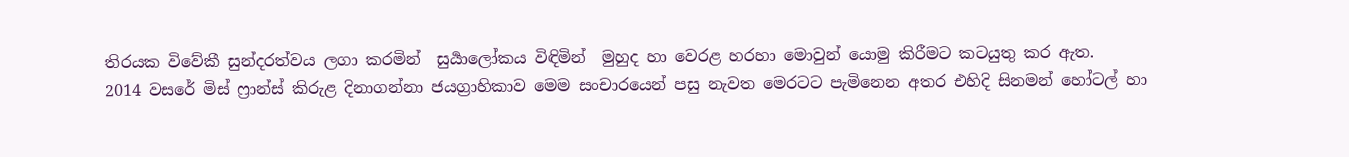තිරයක විවේකී සුන්දරත්වය ලගා කරමින්  සුර්‍යාලෝකය විඳිමින්  මුහුද හා වෙරළ හරහා මොවුන් යොමු කිරීමට කටයුතු කර ඇත.
2014 වසරේ මිස් ෆ්‍රාන්ස් කිරුළ දිනාගන්නා ජයග්‍රාහිකාව මෙම සංචාරයෙන් පසු නැවත මෙරටට පැමිනෙන අතර එහිදි සිනමන් හෝටල් හා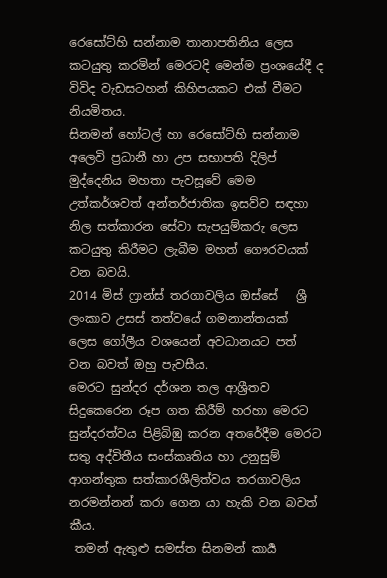රෙසෝට්හි සන්නාම තානාපතිනිය ලෙස කටයුතු කරමින් මෙරටදි මෙන්ම ප්‍රංශයේදී ද විවිද වැඩසටහන් කිහිපයකට එක් වීමට නියමිතය.
සිනමන් හෝටල් හා රෙසෝට්හි සන්නාම අලෙවි ප්‍රධානී හා උප සභාපති දිලිප් මුද්දෙනිය මහතා පැවසූවේ මෙම උත්කර්ශවත් අන්තර්ජාතික ඉසව්ව සඳහා නිල සත්කාරන සේවා සැපයුම්කරු ලෙස කටයුතු කිරීමට ලැබීම මහත් ගෞරවයක් වන බවයි.
2014 මිස් ෆ්‍රාන්ස් තරගාවලිය ඔස්සේ   ශ්‍රී ලංකාව උසස් තත්වයේ ගමනාන්තයක්  ලෙස ගෝලීය වශයෙන් අවධානයට පත්  වන බවත් ඔහු පැවසීය.
මෙරට සුන්දර දර්ශන තල ආශ්‍රීතව සිදුකෙරෙන රූප ගත කිරීම් හරහා මෙරට සුන්දරත්වය පිළිබිඹු කරන අතරේදීම මෙරට සතු අද්විතීය සංස්කෘතිය හා උනුසුම් ආගන්තුක සත්කාරශීලිත්වය තරගාවලිය නරමන්නන් කරා ගෙන යා හැකි වන බවත් කීය.
 තමන් ඇතුළු සමස්ත සිනමන් කාර්‍ය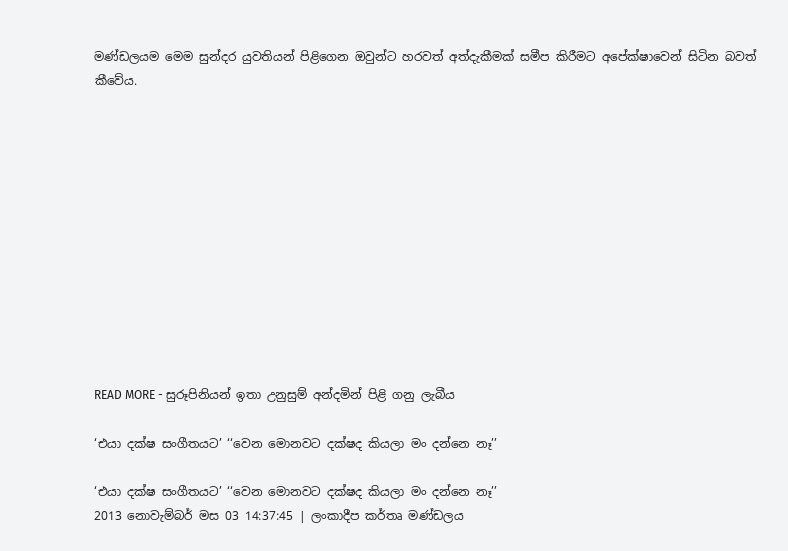මණ්ඩලයම මෙම සුන්දර යුවතියන් පිළිගෙන ඔවුන්ට හරවත් අත්දැකීමක් සමීප කිරීමට අපේක්ෂාවෙන් සිටින බවත් කීවේය.












READ MORE - සුරූපිනියන් ඉතා උනුසුම් අන්දමින් පිළි ගනු ලැබීය

‘එයා දක්ෂ සංගීතයට’ ‘‘වෙන මොනවට දක්ෂද කියලා මං දන්නෙ නෑ’’

‘එයා දක්ෂ සංගීතයට’ ‘‘වෙන මොනවට දක්ෂද කියලා මං දන්නෙ නෑ’’
2013 නොවැම්බර් මස 03 14:37:45 | ලංකාදීප කර්තෘ මණ්ඩලය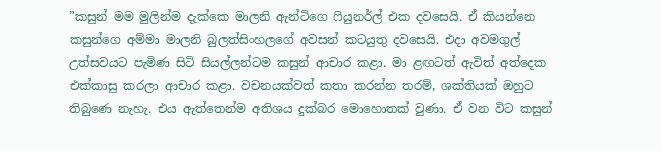”කසුන් මම මුලින්ම දැක්කෙ මාලනි ඇන්ටිගෙ ෆියුනර්ල් එක දවසෙයි. ඒ කියන්නෙ කසුන්ගෙ අම්මා මාලනි බුලත්සිංහලගේ අවසන් කටයුතු දවසෙයි. එදා අවමගුල් උත්සවයට පැමිණ සිටි සියල්ලන්ටම කසුන් ආචාර කළා. මා ළඟටත් ඇවිත් අත්දෙක එක්කාසු කරලා ආචාර කළා. වචනයක්වත් කතා කරන්න තරම්, ශක්තියක් ඔහුට තිබුණෙ නැහැ. එය ඇත්තෙන්ම අතිශය දුක්බර මොහොතක් වුණා. ඒ වන විට කසුන්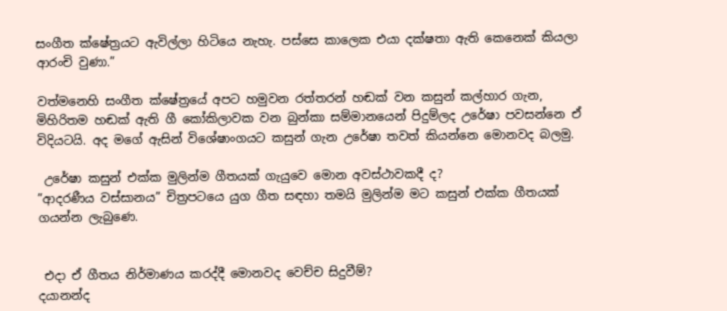සංගීත ක්ෂේත්‍රයට ඇවිල්ලා හිටියෙ නැහැ. පස්සෙ කාලෙක එයා දක්ෂතා ඇති කෙනෙක් කියලා ආරංචි වුණා.”

වත්මනෙහි සංගීත ක්ෂේත්‍රයේ අපට හමුවන රත්තරන් හඬක් වන කසුන් කල්හාර ගැන, මිහිරිතම හඬක් ඇති ගී කෝකිලාවක වන බුන්කා සම්මානයෙන් පිදුම්ලද උරේෂා පවසන්නෙ ඒ විදියටයි. අද මගේ ඇසින් විශේෂාංගයට කසුන් ගැන උරේෂා තවත් කියන්නෙ මොනවද බලමු.

 උරේෂා කසුන් එක්ක මුලින්ම ගීතයක් ගැයුවෙ මොන අවස්ථාවකදී ද?
”ආදරණීය වස්සානය” චිත්‍රපටයෙ යුග ගීත සඳහා තමයි මුලින්ම මට කසුන් එක්ක ගීතයක් ගයන්න ලැබුණෙ.


 එදා ඒ ගීතය නිර්මාණය කරද්දී මොනවද වෙච්ච සිදුවීම්?
දයානන්ද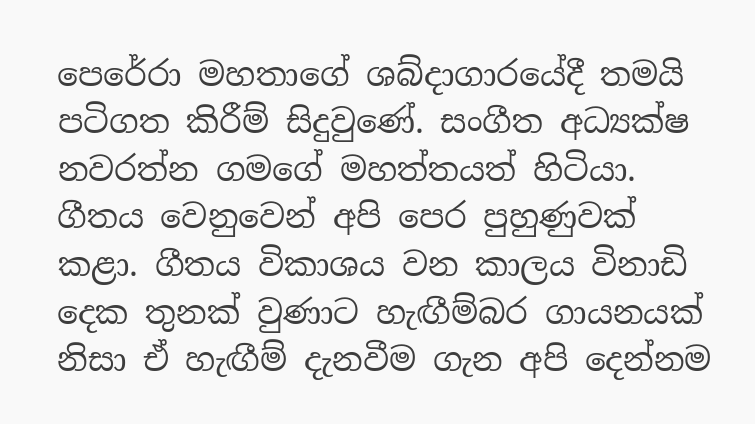පෙරේරා මහතාගේ ශබ්දාගාරයේදී තමයි පටිගත කිරීම් සිදුවුණේ. සංගීත අධ්‍යක්ෂ නවරත්න ගමගේ මහත්තයත් හිටියා. ගීතය වෙනුවෙන් අපි පෙර පුහුණුවක් කළා. ගීතය විකාශය වන කාලය විනාඩි දෙක තුනක් වුණාට හැඟීම්බර ගායනයක් නිසා ඒ හැඟීම් දැනවීම ගැන අපි දෙන්නම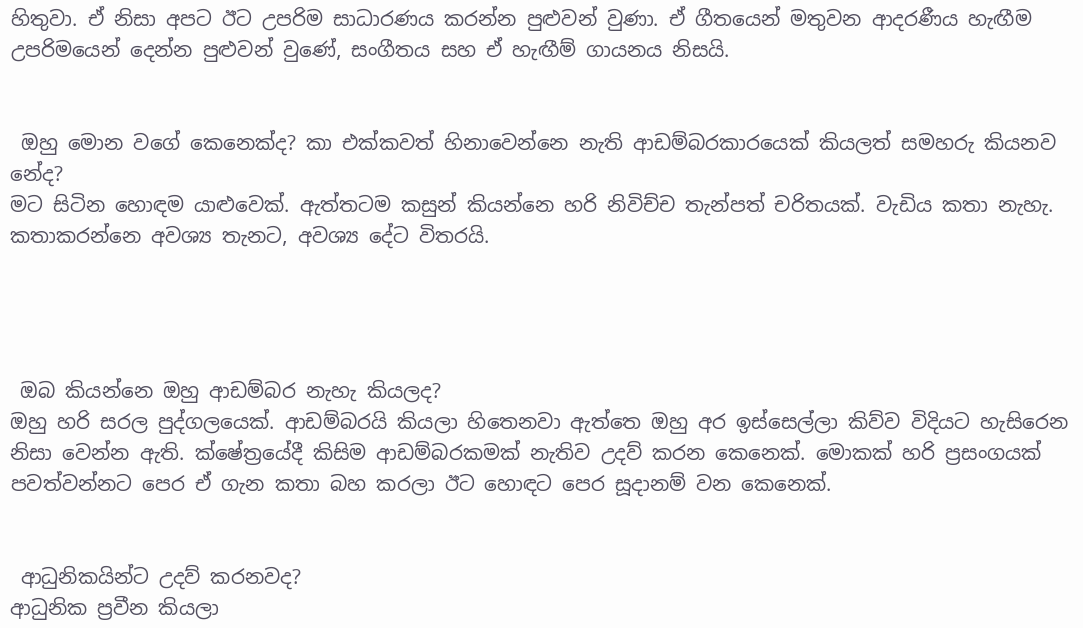හිතුවා. ඒ නිසා අපට ඊට උපරිම සාධාරණය කරන්න පුළුවන් වුණා. ඒ ගීතයෙන් මතුවන ආදරණීය හැඟීම උපරිමයෙන් දෙන්න පුළුවන් වුණේ, සංගීතය සහ ඒ හැඟීම් ගායනය නිසයි.


 ඔහු මොන වගේ කෙනෙක්ද? කා එක්කවත් හිනාවෙන්නෙ නැති ආඩම්බරකාරයෙක් කියලත් සමහරු කියනව නේද?
මට සිටින හොඳම යාළුවෙක්. ඇත්තටම කසුන් කියන්නෙ හරි නිවිච්ච තැන්පත් චරිතයක්. වැඩිය කතා නැහැ. කතාකරන්නෙ අවශ්‍ය තැනට, අවශ්‍ය දේට විතරයි.




 ඔබ කියන්නෙ ඔහු ආඩම්බර නැහැ කියලද?
ඔහු හරි සරල පුද්ගලයෙක්. ආඩම්බරයි කියලා හිතෙනවා ඇත්තෙ ඔහු අර ඉස්සෙල්ලා කිව්ව විදියට හැසිරෙන නිසා වෙන්න ඇති. ක්ෂේත්‍රයේදී කිසිම ආඩම්බරකමක් නැතිව උදව් කරන කෙනෙක්. මොකක් හරි ප්‍රසංගයක් පවත්වන්නට පෙර ඒ ගැන කතා බහ කරලා ඊට හොඳට පෙර සූදානම් වන කෙනෙක්.


 ආධුනිකයින්ට උදව් කරනවද?
ආධුනික ප්‍රවීන කියලා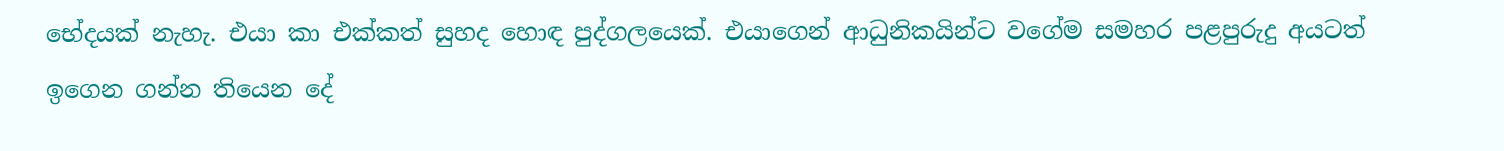භේදයක් නැහැ. එයා කා එක්කත් සුහද හොඳ පුද්ගලයෙක්. එයාගෙන් ආධුනිකයින්ට වගේම සමහර පළපුරුදු අයටත් ඉගෙන ගන්න තියෙන දේ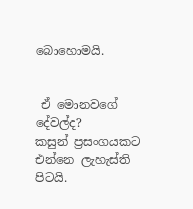බොහොමයි.


 ඒ මොනවගේ දේවල්ද?
කසුන් ප්‍රසංගයකට එන්නෙ ලැහැස්ති පිටයි.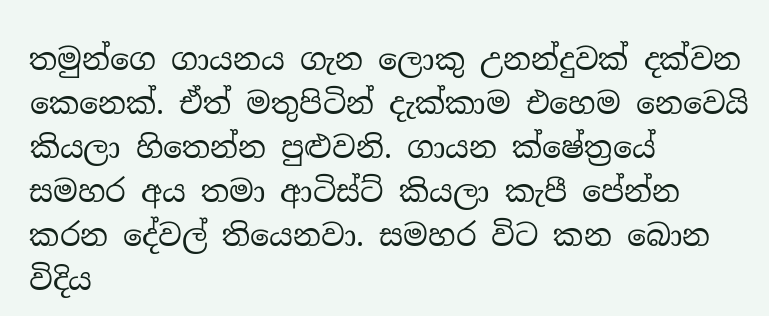තමුන්ගෙ ගායනය ගැන ලොකු උනන්දුවක් දක්වන කෙනෙක්. ඒත් මතුපිටින් දැක්කාම එහෙම නෙවෙයි කියලා හිතෙන්න පුළුවනි. ගායන ක්ෂේත්‍රයේ සමහර අය තමා ආටිස්ට් කියලා කැපී පේන්න කරන දේවල් තියෙනවා. සමහර විට කන බොන විදිය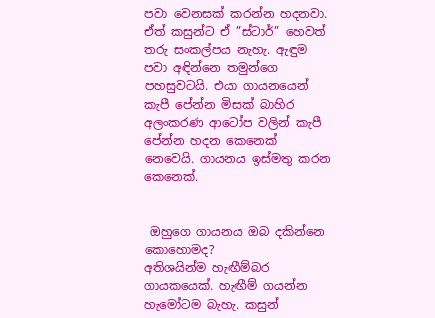පවා වෙනසක් කරන්න හදනවා. ඒත් කසුන්ට ඒ ”ස්ටාර්” හෙවත් තරු සංකල්පය නැහැ. ඇඳුම පවා අඳින්නෙ තමුන්ගෙ පහසුවටයි. එයා ගායනයෙන් කැපී පේන්න මිසක් බාහිර අලංකරණ ආටෝප වලින් කැපී පේන්න හදන කෙනෙක් නෙවෙයි. ගායනය ඉස්මතු කරන කෙනෙක්.


 ඔහුගෙ ගායනය ඔබ දකින්නෙ කොහොමද?
අතිශයින්ම හැඟීම්බර ගායකයෙක්. හැඟීම් ගයන්න හැමෝටම බැහැ. කසුන්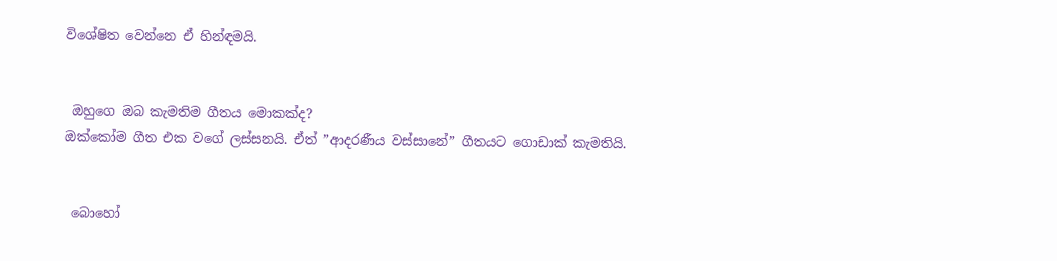විශේෂිත වෙන්නෙ ඒ හින්ඳමයි.


 ඔහුගෙ ඔබ කැමතිම ගීතය මොකක්ද?
ඔක්කෝම ගීත එක වගේ ලස්සනයි. ඒත් ”ආදරණීය වස්සානේ” ගීතයට ගොඩාක් කැමතියි.


 බොහෝ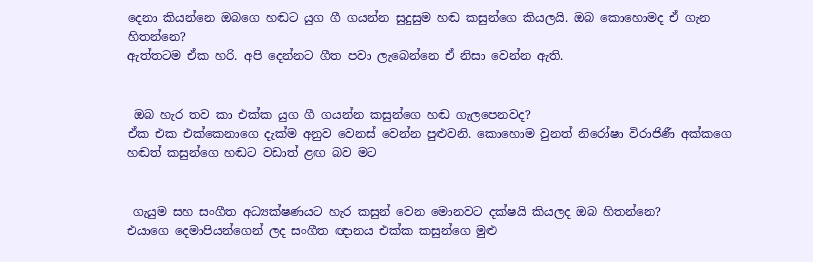දෙනා කියන්නෙ ඔබගෙ හඬට යුග ගී ගයන්න සුදුසුම හඬ කසුන්ගෙ කියලයි. ඔබ කොහොමද ඒ ගැන හිතන්නෙ?
ඇත්තටම ඒක හරි. අපි දෙන්නට ගීත පවා ලැබෙන්නෙ ඒ නිසා වෙන්න ඇති.


 ඔබ හැර තව කා එක්ක යුග ගී ගයන්න කසුන්ගෙ හඬ ගැලපෙනවද?
ඒක එක එක්කෙනාගෙ දැක්ම අනුව වෙනස් වෙන්න පුළුවනි. කොහොම වුනත් නිරෝෂා විරාජිණී අක්කගෙ හඬත් කසුන්ගෙ හඬට වඩාත් ළඟ බව මට


 ගැයුම සහ සංගීත අධ්‍යක්ෂණයට හැර කසුන් වෙන මොනවට දක්ෂයි කියලද ඔබ හිතන්නෙ?
එයාගෙ දෙමාපියන්ගෙන් ලද සංගීත ඥානය එක්ක කසුන්ගෙ මුළු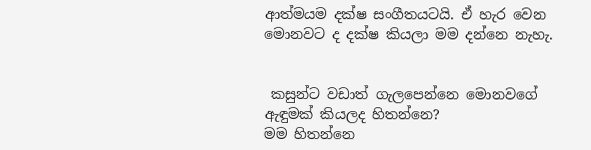ආත්මයම දක්ෂ සංගීතයටයි. ඒ හැර වෙන මොනවට ද දක්ෂ කියලා මම දන්නෙ නැහැ.


 කසුන්ට වඩාත් ගැලපෙන්නෙ මොනවගේ ඇඳුමක් කියලද හිතන්නෙ?
මම හිතන්නෙ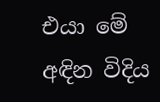එයා මේ අඳින විදිය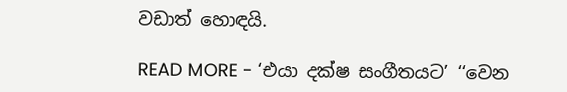වඩාත් හොඳයි.

READ MORE - ‘එයා දක්ෂ සංගීතයට’ ‘‘වෙන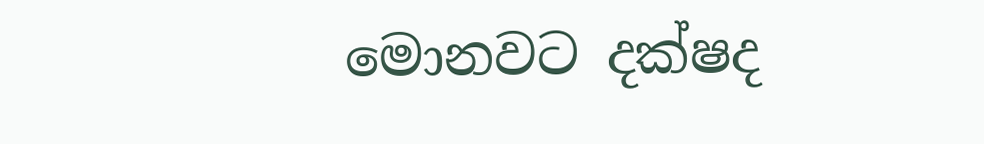මොනවට දක්ෂද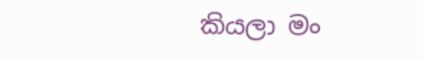කියලා මං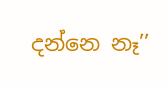දන්නෙ නෑ’’